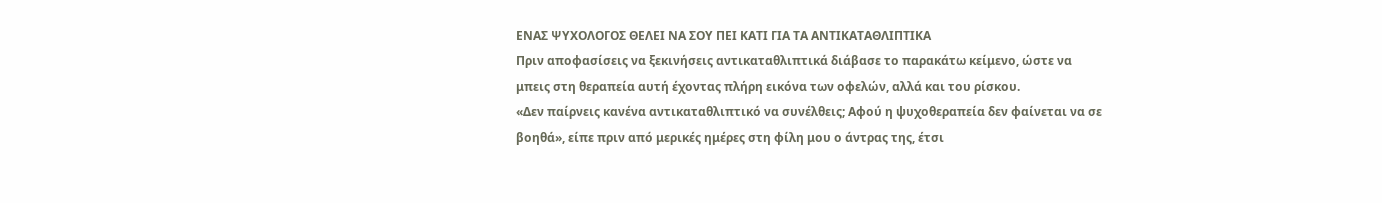ΕΝΑΣ ΨΥΧΟΛΟΓΟΣ ΘΕΛΕΙ ΝΑ ΣΟΥ ΠΕΙ ΚΑΤΙ ΓΙΑ ΤΑ ΑΝΤΙΚΑΤΑΘΛΙΠΤΙΚΑ
Πριν αποφασίσεις να ξεκινήσεις αντικαταθλιπτικά διάβασε το παρακάτω κείμενο, ώστε να μπεις στη θεραπεία αυτή έχοντας πλήρη εικόνα των οφελών, αλλά και του ρίσκου.
«Δεν παίρνεις κανένα αντικαταθλιπτικό να συνέλθεις; Αφού η ψυχοθεραπεία δεν φαίνεται να σε βοηθά», είπε πριν από μερικές ημέρες στη φίλη μου ο άντρας της, έτσι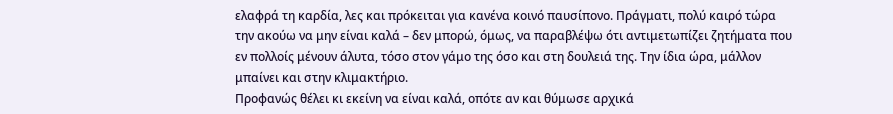ελαφρά τη καρδία, λες και πρόκειται για κανένα κοινό παυσίπονο. Πράγματι, πολύ καιρό τώρα την ακούω να μην είναι καλά – δεν μπορώ, όμως, να παραβλέψω ότι αντιμετωπίζει ζητήματα που εν πολλοίς μένουν άλυτα, τόσο στον γάμο της όσο και στη δουλειά της. Την ίδια ώρα, μάλλον μπαίνει και στην κλιμακτήριο.
Προφανώς θέλει κι εκείνη να είναι καλά, οπότε αν και θύμωσε αρχικά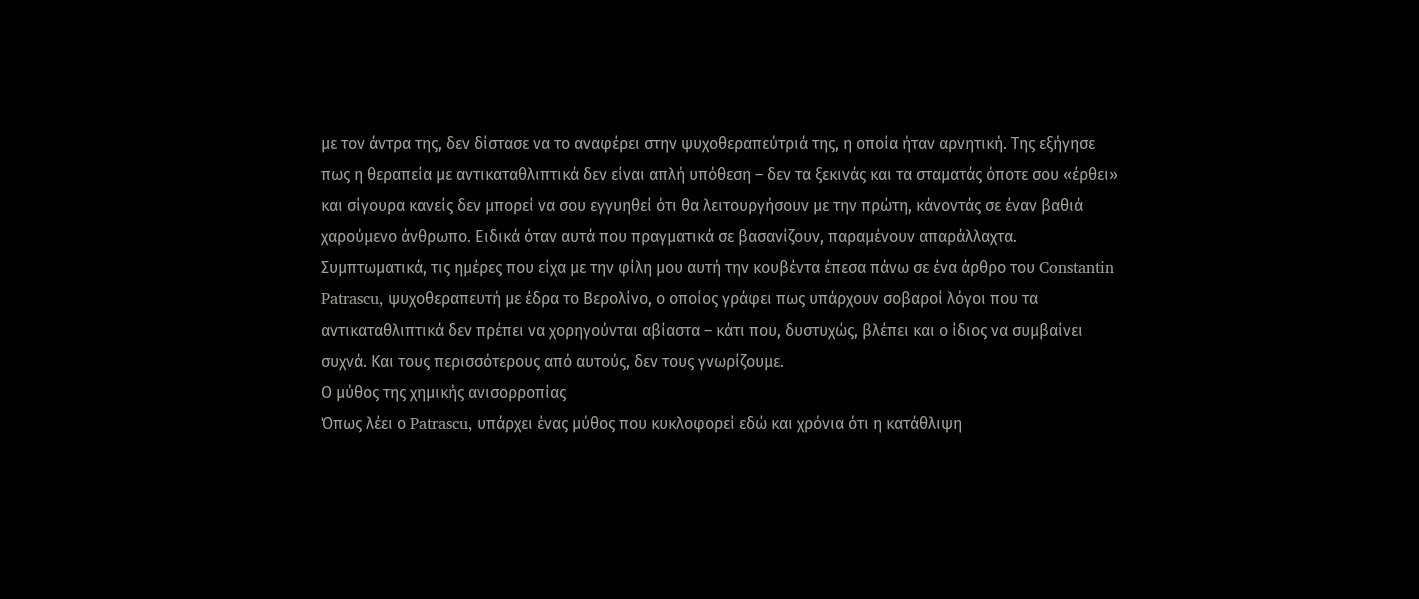με τον άντρα της, δεν δίστασε να το αναφέρει στην ψυχοθεραπεύτριά της, η οποία ήταν αρνητική. Της εξήγησε πως η θεραπεία με αντικαταθλιπτικά δεν είναι απλή υπόθεση – δεν τα ξεκινάς και τα σταματάς όποτε σου «έρθει» και σίγουρα κανείς δεν μπορεί να σου εγγυηθεί ότι θα λειτουργήσουν με την πρώτη, κάνοντάς σε έναν βαθιά χαρούμενο άνθρωπο. Ειδικά όταν αυτά που πραγματικά σε βασανίζουν, παραμένουν απαράλλαχτα.
Συμπτωματικά, τις ημέρες που είχα με την φίλη μου αυτή την κουβέντα έπεσα πάνω σε ένα άρθρο του Constantin Patrascu, ψυχοθεραπευτή με έδρα το Βερολίνο, ο οποίος γράφει πως υπάρχουν σοβαροί λόγοι που τα αντικαταθλιπτικά δεν πρέπει να χορηγούνται αβίαστα – κάτι που, δυστυχώς, βλέπει και ο ίδιος να συμβαίνει συχνά. Και τους περισσότερους από αυτούς, δεν τους γνωρίζουμε.
Ο μύθος της χημικής ανισορροπίας
Όπως λέει ο Patrascu, υπάρχει ένας μύθος που κυκλοφορεί εδώ και χρόνια ότι η κατάθλιψη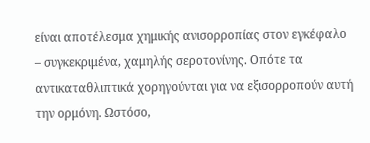είναι αποτέλεσμα χημικής ανισορροπίας στον εγκέφαλο – συγκεκριμένα, χαμηλής σεροτονίνης. Οπότε τα αντικαταθλιπτικά χορηγούνται για να εξισορροπούν αυτή την ορμόνη. Ωστόσο,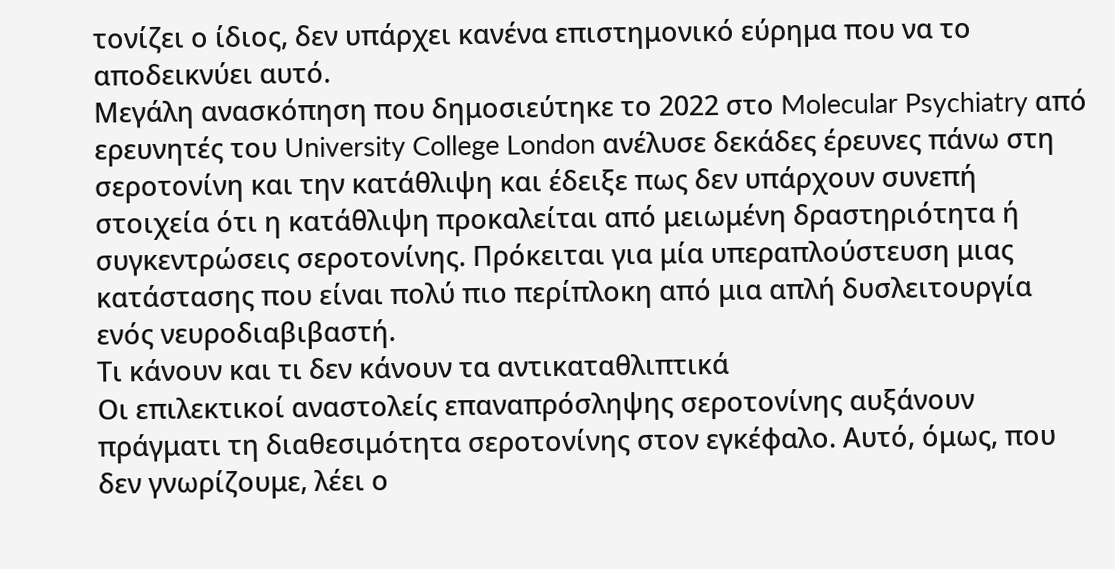τονίζει ο ίδιος, δεν υπάρχει κανένα επιστημονικό εύρημα που να το αποδεικνύει αυτό.
Μεγάλη ανασκόπηση που δημοσιεύτηκε το 2022 στο Molecular Psychiatry από ερευνητές του University College London ανέλυσε δεκάδες έρευνες πάνω στη σεροτονίνη και την κατάθλιψη και έδειξε πως δεν υπάρχουν συνεπή στοιχεία ότι η κατάθλιψη προκαλείται από μειωμένη δραστηριότητα ή συγκεντρώσεις σεροτονίνης. Πρόκειται για μία υπεραπλούστευση μιας κατάστασης που είναι πολύ πιο περίπλοκη από μια απλή δυσλειτουργία ενός νευροδιαβιβαστή.
Τι κάνουν και τι δεν κάνουν τα αντικαταθλιπτικά
Οι επιλεκτικοί αναστολείς επαναπρόσληψης σεροτονίνης αυξάνουν πράγματι τη διαθεσιμότητα σεροτονίνης στον εγκέφαλο. Αυτό, όμως, που δεν γνωρίζουμε, λέει ο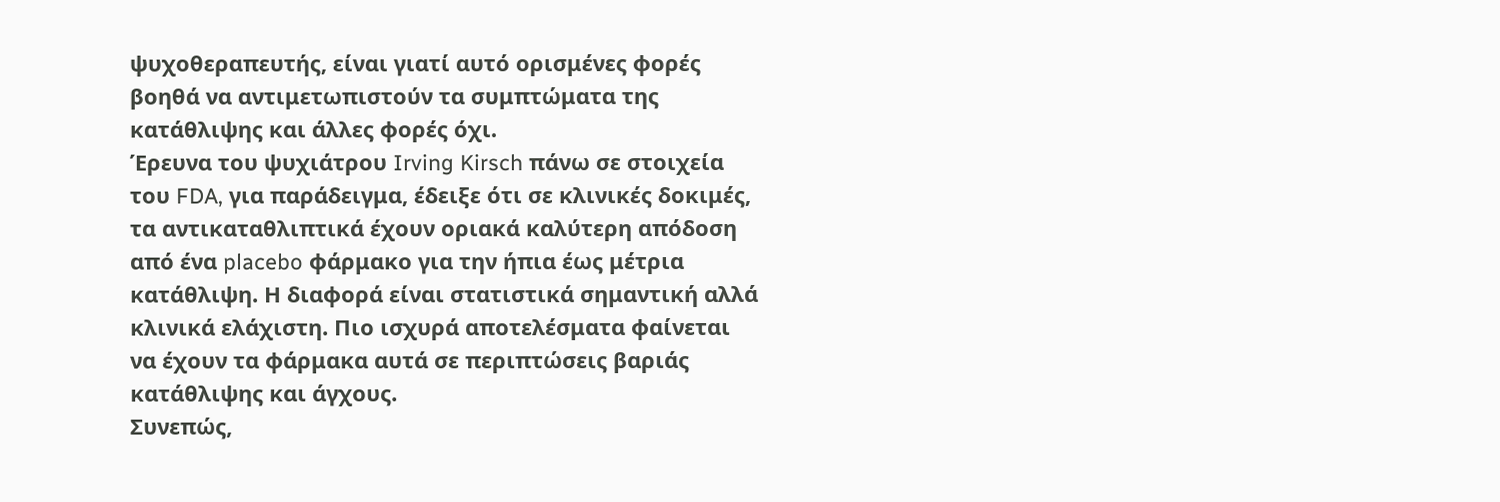ψυχοθεραπευτής, είναι γιατί αυτό ορισμένες φορές βοηθά να αντιμετωπιστούν τα συμπτώματα της κατάθλιψης και άλλες φορές όχι.
Έρευνα του ψυχιάτρου Irving Kirsch πάνω σε στοιχεία του FDA, για παράδειγμα, έδειξε ότι σε κλινικές δοκιμές, τα αντικαταθλιπτικά έχουν οριακά καλύτερη απόδοση από ένα placebo φάρμακο για την ήπια έως μέτρια κατάθλιψη. Η διαφορά είναι στατιστικά σημαντική αλλά κλινικά ελάχιστη. Πιο ισχυρά αποτελέσματα φαίνεται να έχουν τα φάρμακα αυτά σε περιπτώσεις βαριάς κατάθλιψης και άγχους.
Συνεπώς,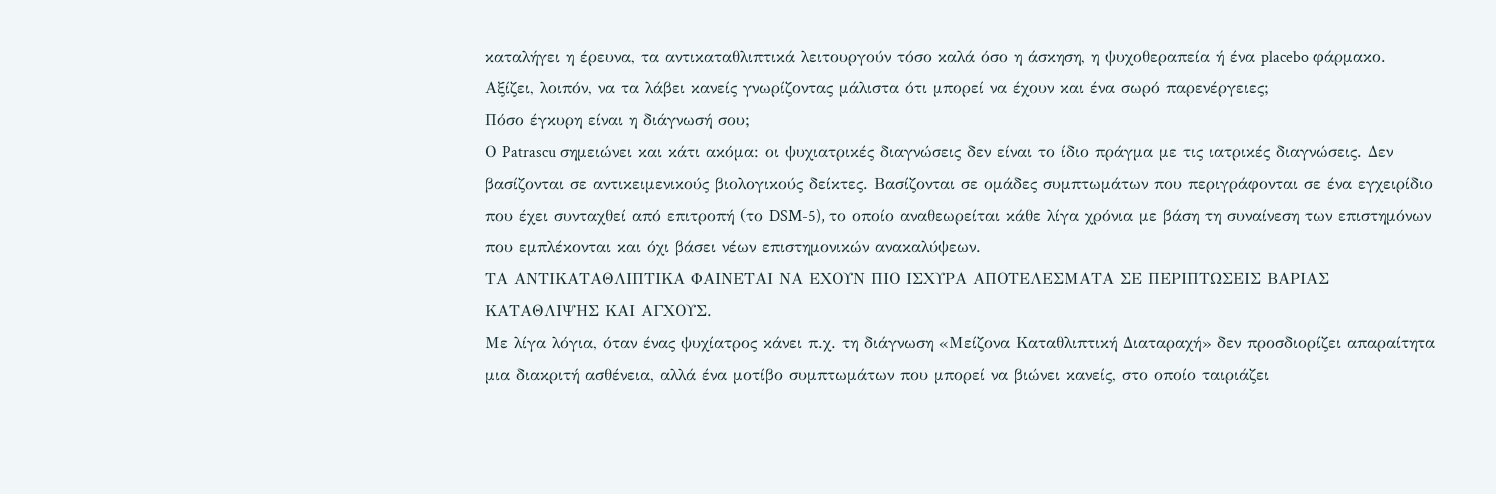καταλήγει η έρευνα, τα αντικαταθλιπτικά λειτουργούν τόσο καλά όσο η άσκηση, η ψυχοθεραπεία ή ένα placebo φάρμακο. Αξίζει, λοιπόν, να τα λάβει κανείς γνωρίζοντας μάλιστα ότι μπορεί να έχουν και ένα σωρό παρενέργειες;
Πόσο έγκυρη είναι η διάγνωσή σου;
Ο Patrascu σημειώνει και κάτι ακόμα: οι ψυχιατρικές διαγνώσεις δεν είναι το ίδιο πράγμα με τις ιατρικές διαγνώσεις. Δεν βασίζονται σε αντικειμενικούς βιολογικούς δείκτες. Βασίζονται σε ομάδες συμπτωμάτων που περιγράφονται σε ένα εγχειρίδιο που έχει συνταχθεί από επιτροπή (το DSM-5), το οποίο αναθεωρείται κάθε λίγα χρόνια με βάση τη συναίνεση των επιστημόνων που εμπλέκονται και όχι βάσει νέων επιστημονικών ανακαλύψεων.
ΤΑ ΑΝΤΙΚΑΤΑΘΛΙΠΤΙΚΑ ΦΑΙΝΕΤΑΙ ΝΑ ΕΧΟΥΝ ΠΙΟ ΙΣΧΥΡΑ ΑΠΟΤΕΛΕΣΜΑΤΑ ΣΕ ΠΕΡΙΠΤΩΣΕΙΣ ΒΑΡΙΑΣ ΚΑΤΑΘΛΙΨΗΣ ΚΑΙ ΑΓΧΟΥΣ.
Με λίγα λόγια, όταν ένας ψυχίατρος κάνει π.χ. τη διάγνωση «Μείζονα Καταθλιπτική Διαταραχή» δεν προσδιορίζει απαραίτητα μια διακριτή ασθένεια, αλλά ένα μοτίβο συμπτωμάτων που μπορεί να βιώνει κανείς, στο οποίο ταιριάζει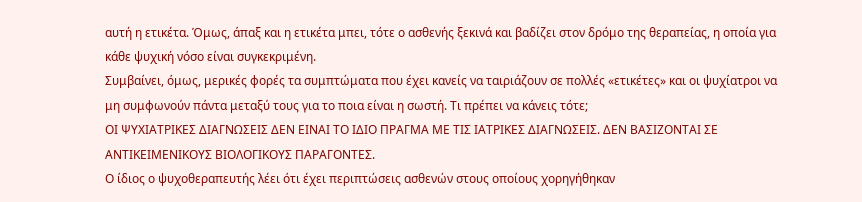αυτή η ετικέτα. Όμως, άπαξ και η ετικέτα μπει, τότε ο ασθενής ξεκινά και βαδίζει στον δρόμο της θεραπείας, η οποία για κάθε ψυχική νόσο είναι συγκεκριμένη.
Συμβαίνει, όμως, μερικές φορές τα συμπτώματα που έχει κανείς να ταιριάζουν σε πολλές «ετικέτες» και οι ψυχίατροι να μη συμφωνούν πάντα μεταξύ τους για το ποια είναι η σωστή. Τι πρέπει να κάνεις τότε;
ΟΙ ΨΥΧΙΑΤΡΙΚΕΣ ΔΙΑΓΝΩΣΕΙΣ ΔΕΝ ΕΙΝΑΙ ΤΟ ΙΔΙΟ ΠΡΑΓΜΑ ΜΕ ΤΙΣ ΙΑΤΡΙΚΕΣ ΔΙΑΓΝΩΣΕΙΣ. ΔΕΝ ΒΑΣΙΖΟΝΤΑΙ ΣΕ ΑΝΤΙΚΕΙΜΕΝΙΚΟΥΣ ΒΙΟΛΟΓΙΚΟΥΣ ΠΑΡΑΓΟΝΤΕΣ.
Ο ίδιος ο ψυχοθεραπευτής λέει ότι έχει περιπτώσεις ασθενών στους οποίους χορηγήθηκαν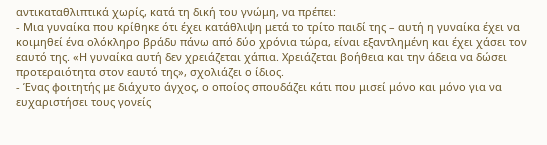αντικαταθλιπτικά χωρίς, κατά τη δική του γνώμη, να πρέπει:
- Μια γυναίκα που κρίθηκε ότι έχει κατάθλιψη μετά το τρίτο παιδί της – αυτή η γυναίκα έχει να κοιμηθεί ένα ολόκληρο βράδυ πάνω από δύο χρόνια τώρα, είναι εξαντλημένη και έχει χάσει τον εαυτό της. «Η γυναίκα αυτή δεν χρειάζεται χάπια. Χρειάζεται βοήθεια και την άδεια να δώσει προτεραιότητα στον εαυτό της», σχολιάζει ο ίδιος.
- Ένας φοιτητής με διάχυτο άγχος, ο οποίος σπουδάζει κάτι που μισεί μόνο και μόνο για να ευχαριστήσει τους γονείς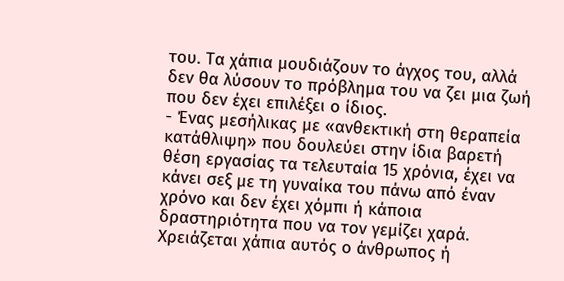του. Τα χάπια μουδιάζουν το άγχος του, αλλά δεν θα λύσουν το πρόβλημα του να ζει μια ζωή που δεν έχει επιλέξει ο ίδιος.
- Ένας μεσήλικας με «ανθεκτική στη θεραπεία κατάθλιψη» που δουλεύει στην ίδια βαρετή θέση εργασίας τα τελευταία 15 χρόνια, έχει να κάνει σεξ με τη γυναίκα του πάνω από έναν χρόνο και δεν έχει χόμπι ή κάποια δραστηριότητα που να τον γεμίζει χαρά. Χρειάζεται χάπια αυτός ο άνθρωπος ή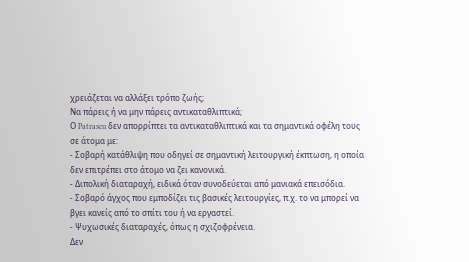χρειάζεται να αλλάξει τρόπο ζωής;
Να πάρεις ή να μην πάρεις αντικαταθλιπτικά;
Ο Patrascu δεν απορρίπτει τα αντικαταθλιπτικά και τα σημαντικά οφέλη τους σε άτομα με:
- Σοβαρή κατάθλιψη που οδηγεί σε σημαντική λειτουργική έκπτωση, η οποία δεν επιτρέπει στο άτομο να ζει κανονικά.
- Διπολική διαταραχή, ειδικά όταν συνοδεύεται από μανιακά επεισόδια.
- Σοβαρό άγχος που εμποδίζει τις βασικές λειτουργίες, π.χ. το να μπορεί να βγει κανείς από το σπίτι του ή να εργαστεί.
- Ψυχωσικές διαταραχές, όπως η σχιζοφρένεια.
Δεν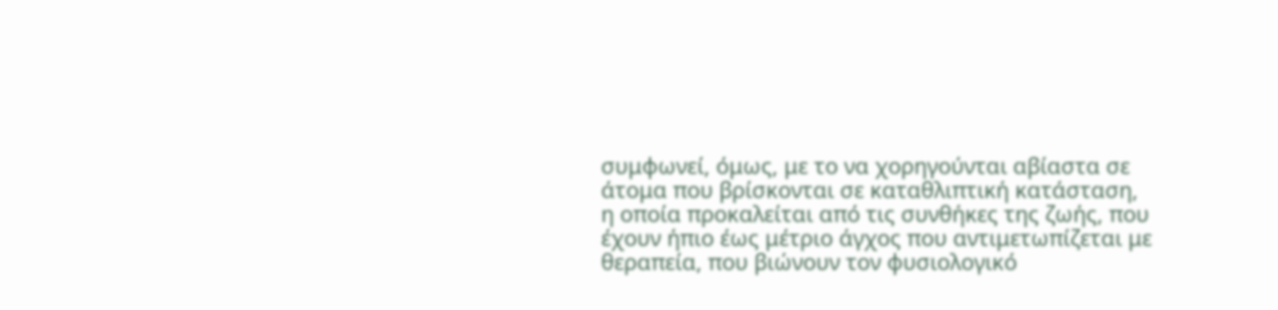συμφωνεί, όμως, με το να χορηγούνται αβίαστα σε άτομα που βρίσκονται σε καταθλιπτική κατάσταση, η οποία προκαλείται από τις συνθήκες της ζωής, που έχουν ήπιο έως μέτριο άγχος που αντιμετωπίζεται με θεραπεία, που βιώνουν τον φυσιολογικό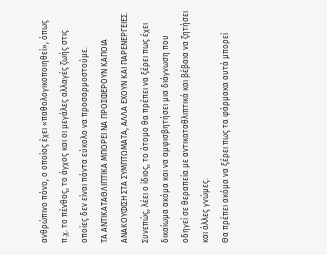ανθρώπινο πόνο, ο οποίος έχει «παθολογικοποιηθεί», όπως π.χ. το πένθος, το άγχος και οι μεγάλες αλλαγές ζωής στις οποίες δεν είναι πάντα εύκολο να προσαρμοστούμε.
ΤΑ ΑΝΤΙΚΑΤΑΘΛΙΠΤΙΚΑ ΜΠΟΡΕΙ ΝΑ ΠΡΟΣΦΕΡΟΥΝ ΚΑΠΟΙΑ ΑΝΑΚΟΥΦΙΣΗ ΣΤΑ ΣΥΜΠΤΩΜΑΤΑ, ΑΛΛΑ ΕΧΟΥΝ ΚΑΙ ΠΑΡΕΝΕΡΓΕΙΕΣ.
Συνεπώς, λέει ο ίδιος, το άτομο θα πρέπει να ξέρει πως έχει δικαίωμα ακόμα και να αμφισβητήσει μια διάγνωση που οδηγεί σε θεραπεία με αντικαταθλιπτικά και βέβαια να ζητήσει και άλλες γνώμες.
Θα πρέπει ακόμα να ξέρει πως τα φάρμακα αυτά μπορεί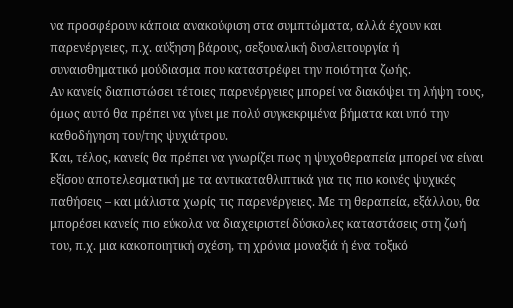να προσφέρουν κάποια ανακούφιση στα συμπτώματα, αλλά έχουν και παρενέργειες, π.χ. αύξηση βάρους, σεξουαλική δυσλειτουργία ή συναισθηματικό μούδιασμα που καταστρέφει την ποιότητα ζωής.
Αν κανείς διαπιστώσει τέτοιες παρενέργειες μπορεί να διακόψει τη λήψη τους, όμως αυτό θα πρέπει να γίνει με πολύ συγκεκριμένα βήματα και υπό την καθοδήγηση του/της ψυχιάτρου.
Και, τέλος, κανείς θα πρέπει να γνωρίζει πως η ψυχοθεραπεία μπορεί να είναι εξίσου αποτελεσματική με τα αντικαταθλιπτικά για τις πιο κοινές ψυχικές παθήσεις – και μάλιστα χωρίς τις παρενέργειες. Με τη θεραπεία, εξάλλου, θα μπορέσει κανείς πιο εύκολα να διαχειριστεί δύσκολες καταστάσεις στη ζωή του, π.χ. μια κακοποιητική σχέση, τη χρόνια μοναξιά ή ένα τοξικό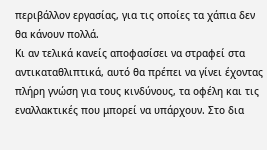περιβάλλον εργασίας, για τις οποίες τα χάπια δεν θα κάνουν πολλά.
Κι αν τελικά κανείς αποφασίσει να στραφεί στα αντικαταθλιπτικά, αυτό θα πρέπει να γίνει έχοντας πλήρη γνώση για τους κινδύνους, τα οφέλη και τις εναλλακτικές που μπορεί να υπάρχουν. Στο δια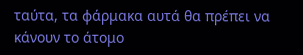ταύτα, τα φάρμακα αυτά θα πρέπει να κάνουν το άτομο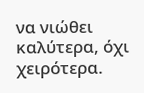να νιώθει καλύτερα, όχι χειρότερα.